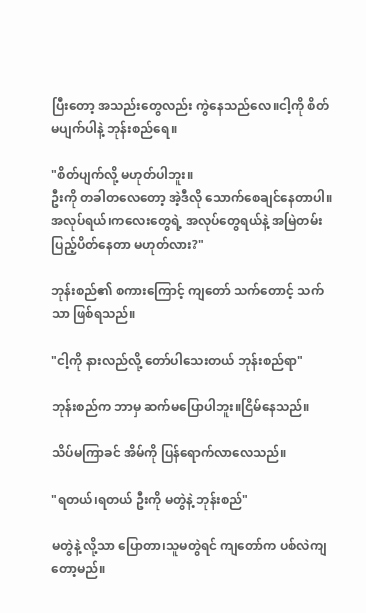ပြီးတော့ အသည်းတွေလည်း ကွဲနေသည်လေ။ငါ့ကို စိတ်မပျက်ပါနဲ့ ဘုန်းစည်ရေ။

"စိတ်ပျက်လို့ မဟုတ်ပါဘူး။
ဦးကို တခါတလေတော့ အဲ့ဒီလို သောက်စေချင်နေတာပါ။
အလုပ်ရယ်၊ကလေးတွေရဲ့ အလုပ်တွေရယ်နဲ့ အမြဲတမ်း ပြည့်ပိတ်နေတာ မဟုတ်လား?"

ဘုန်းစည်၏ စကားကြောင့် ကျတော် သက်တောင့် သက်သာ ဖြစ်ရသည်။

"ငါ့ကို နားလည်လို့ တော်ပါသေးတယ် ဘုန်းစည်ရာ"

ဘုန်းစည်က ဘာမှ ဆက်မပြောပါဘူး။ငြိမ်နေသည်။

သိပ်မကြာခင် အိမ်ကို ပြန်ရောက်လာလေသည်။

"ရတယ်၊ရတယ် ဦးကို မတွဲနဲ့ ဘုန်းစည်"

မတွဲနဲ့ လို့သာ ပြောတာ၊သူမတွဲရင် ကျတော်က ပစ်လဲကျတော့မည်။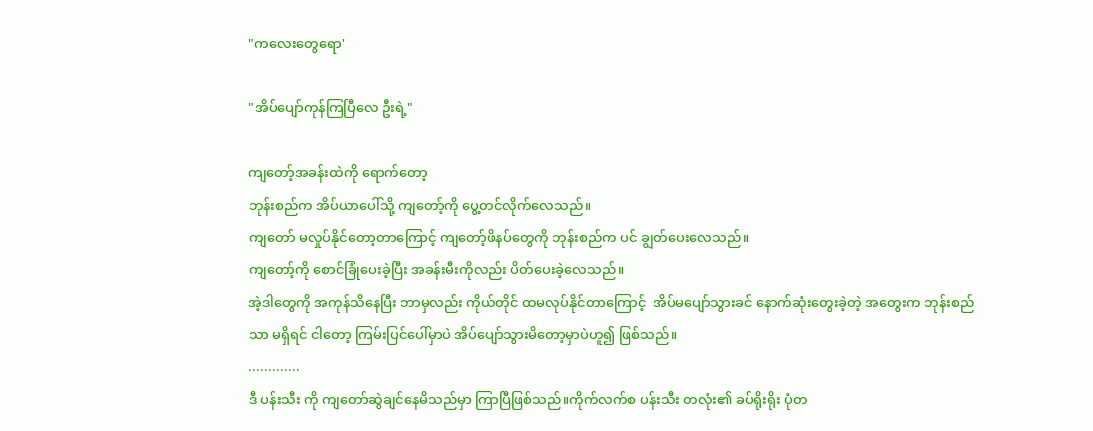"ကလေးတွေရော'

"အိပ်ပျော်ကုန်ကြပြီလေ ဦးရဲ့"

ကျတော့်အခန်းထဲကို ရောက်တော့
ဘုန်းစည်က အိပ်ယာပေါ်သို့ ကျတော့်ကို ပွေ့တင်လိုက်လေသည်။
ကျတော် မလှုပ်နိုင်တော့တာကြောင့် ကျတော့်ဖိနပ်တွေကို ဘုန်းစည်က ပင် ချွတ်ပေးလေသည်။
ကျတော့်ကို စောင်ခြုံပေးခဲ့ပြီး အခန်းမီးကိုလည်း ပိတ်ပေးခဲ့လေသည်။
အဲ့ဒါတွေကို အကုန်သိနေပြီး ဘာမှလည်း ကိုယ်တိုင် ထမလုပ်နိုင်တာကြောင့်  အိပ်မပျော်သွားခင် နောက်ဆုံးတွေးခဲ့တဲ့ အတွေးက ဘုန်းစည်သာ မရှိရင် ငါတော့ ကြမ်းပြင်ပေါ်မှာပဲ အိပ်ပျော်သွားမိတော့မှာပဲဟူ၍ ဖြစ်သည်။
.............
ဒီ ပန်းသီး ကို ကျတော်ဆွဲချင်နေမိသည်မှာ ကြာပြီဖြစ်သည်။ကိုက်လက်စ ပန်းသီး တလုံး၏ ခပ်ရိုးရိုး ပုံတ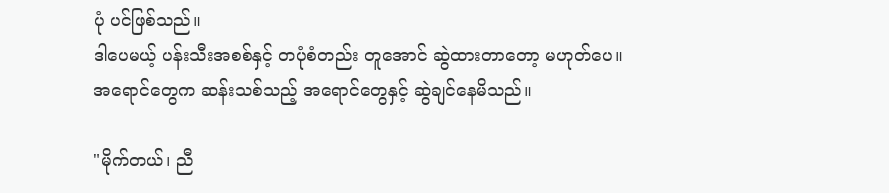ပုံ ပင်ဖြစ်သည်။
ဒါပေမယ့် ပန်းသီးအစစ်နှင့် တပုံစံတည်း တူအောင် ဆွဲထားတာတော့ မဟုတ်ပေ။
အရောင်တွေက ဆန်းသစ်သည့် အရောင်တွေနှင့် ဆွဲချင်နေမိသည်။

"မိုက်တယ်၊ ညီ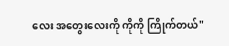လေး အတွေးလေးကို ကိုကို ကြိုက်တယ်"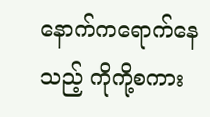နောက်ကရောက်နေသည့် ကိုကို့စကား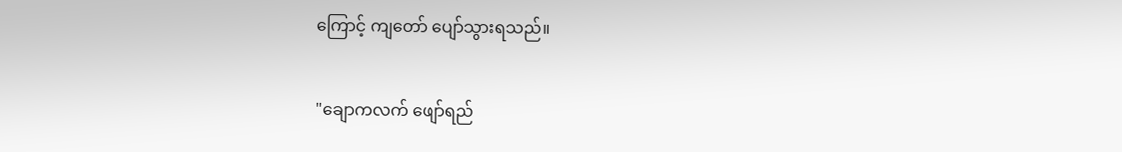ကြောင့် ကျတော် ပျော်သွားရသည်။

"ချောကလက် ဖျော်ရည်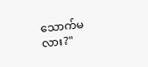သောက်မလား?"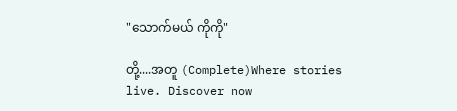"သောက်မယ် ကိုကို"

တို့....အတူ (Complete)Where stories live. Discover now